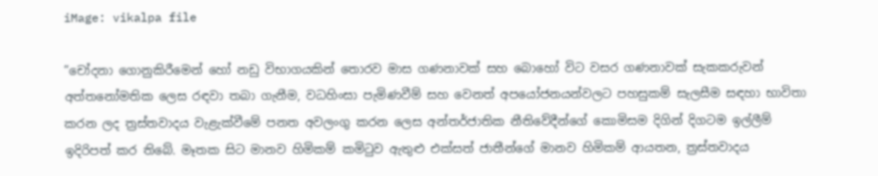iMage: vikalpa file

”චෝදනා ගොනුකිරීමෙන් හෝ නඩු විභාගයකින් තොරව මාස ගණනාවක් සහ බොහෝ විට වසර ගණනාවක් සැකකරුවන් අත්තනෝමතික ලෙස රඳවා තබා ගැනීම, වධහිංසා පැමිණවීම් සහ වෙනත් අපයෝජනයන්වලට පහසුකම් සැලසීම සඳහා භාවිතා කරන ලද ත්‍රස්තවාදය වැළැක්වීමේ පනත අවලංගු කරන ලෙස අන්තර්ජාතික නීතිවේදීන්ගේ කොමිසම දිගින් දිගටම ඉල්ලීම් ඉදිරිපත් කර තිබේ. මෑතක සිට මානව හිමිකම් කමිටුව ඇතුළු එක්සත් ජාතීන්ගේ මානව හිමිකම් ආයතන, ත්‍රස්තවාදය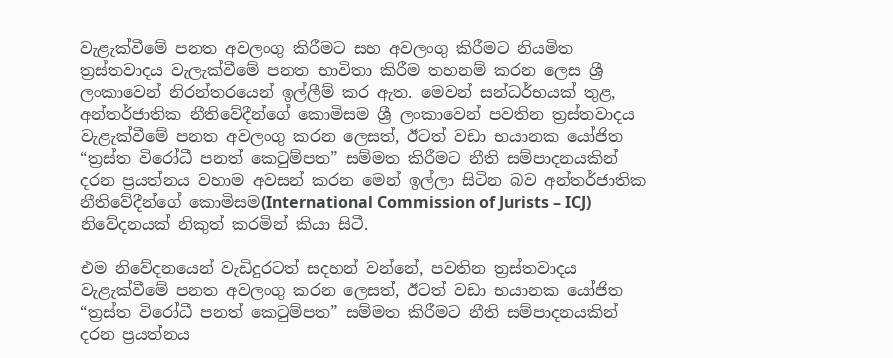වැළැක්වීමේ පනත අවලංගු කිරීමට සහ අවලංගු කිරීමට නියමිත ත්‍රස්තවාදය වැලැක්වීමේ පනත භාවිතා කිරීම තහනම් කරන ලෙස ශ්‍රී ලංකාවෙන් නිරන්තරයෙන් ඉල්ලීම් කර ඇත. මෙවන් සන්ධර්භයක් තුළ, අන්තර්ජාතික නීතිවේදීන්ගේ කොමිසම ශ්‍රී ලංකාවෙන් පවතින ත්‍රස්තවාදය වැළැක්වීමේ පනත අවලංගු කරන ලෙසත්, ඊටත් වඩා භයානක යෝජිත “ත්‍රස්ත විරෝධී පනත් කෙටුම්පත” සම්මත කිරීමට නීති සම්පාදනයකින් දරන ප්‍රයත්නය වහාම අවසන් කරන මෙන් ඉල්ලා සිටින බව අන්තර්ජාතික නීතිවේදීන්ගේ කොමිසම(International Commission of Jurists – ICJ) නිවේදනයක් නිකුත් කරමින් කියා සිටී.

එම නිවේදනයෙන් වැඩිදුරටත් සදහන් වන්නේ, පවතින ත්‍රස්තවාදය වැළැක්වීමේ පනත අවලංගු කරන ලෙසත්, ඊටත් වඩා භයානක යෝජිත “ත්‍රස්ත විරෝධී පනත් කෙටුම්පත” සම්මත කිරීමට නීති සම්පාදනයකින් දරන ප්‍රයත්නය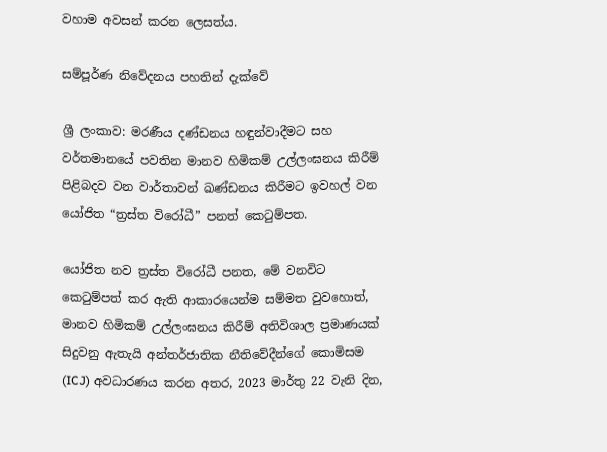වහාම අවසන් කරන ලෙසත්ය.

සම්පූර්ණ නිවේදනය පහතින් දැක්වේ

ශ්‍රී ලංකාව: මරණීය දණ්ඩනය හඳුන්වාදීමට සහ වර්තමානයේ පවතින මානව හිමිකම් උල්ලංඝනය කිරීම් පිළිබදව වන වාර්තාවන් ඛණ්ඩනය කිරීමට ඉවහල් වන යෝජිත “ත්‍රස්ත විරෝධී” පනත් කෙටුම්පත.

යෝජිත නව ත්‍රස්ත විරෝධී පනත, මේ වනවිට කෙටුම්පත් කර ඇති ආකාරයෙන්ම සම්මත වුවහොත්, මානව හිමිකම් උල්ලංඝනය කිරීම් අතිවිශාල ප්‍රමාණයක් සිදුවනු ඇතැයි අන්තර්ජාතික නීතිවේදීන්ගේ කොමිසම (ICJ) අවධාරණය කරන අතර, 2023 මාර්තු 22 වැනි දින,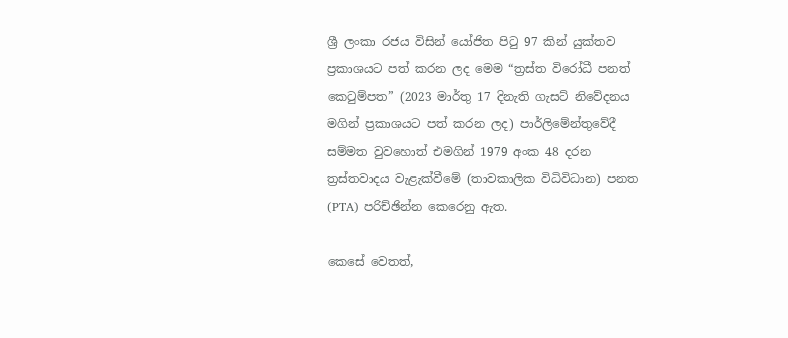ශ්‍රී ලංකා රජය විසින් යෝජිත පිටු 97 කින් යුක්තව ප්‍රකාශයට පත් කරන ලද මෙම “ත්‍රස්ත විරෝධී පනත් කෙටුම්පත” (2023 මාර්තු 17 දිනැති ගැසට් නිවේදනය මගින් ප්‍රකාශයට පත් කරන ලද) පාර්ලිමේන්තුවේදී සම්මත වුවහොත් එමගින් 1979 අංක 48 දරන ත්‍රස්තවාදය වැළැක්වීමේ (තාවකාලික විධිවිධාන) පනත (PTA) පරිච්ඡින්න කෙරෙනු ඇත.

කෙසේ වෙතත්,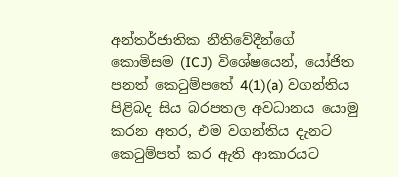අන්තර්ජාතික නීතිවේදීන්ගේ කොමිසම (ICJ) විශේෂයෙන්, යෝජිත පනත් කෙටුම්පතේ 4(1)(a) වගන්තිය පිළිබද සිය බරපතල අවධානය යොමු කරන අතර, එම වගන්තිය දැනට කෙටුම්පත් කර ඇති ආකාරයට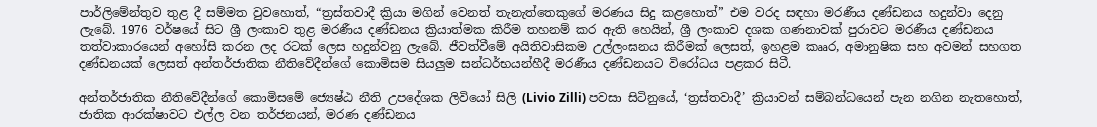පාර්ලිමේන්තුව තුළ දී සම්මත වුවහොත්, “ත්‍රස්තවාදී ක්‍රියා මගින් වෙනත් තැනැත්තෙකුගේ මරණය සිදු කළහොත්” එම වරද සඳහා මරණීය දණ්ඩනය හදුන්වා දෙනු ලැබේ. 1976 වර්ෂයේ සිට ශ්‍රී ලංකාව තුළ මරණීය දණ්ඩනය ක්‍රියාත්මක කිරීම තහනම් කර ඇති හෙයින්, ශ්‍රී ලංකාව දශක ගණනාවක් පුරාවට මරණීය දණ්ඩනය තත්වාකාරයෙන් අහෝසි කරන ලද රටක් ලෙස හදුන්වනු ලැබේ. ජීවත්වීමේ අයිතිවාසිකම උල්ලංඝනය කිරීමක් ලෙසත්, ඉහළම කෲර, අමානුෂික සහ අවමන් සහගත දණ්ඩනයක් ලෙසත් අන්තර්ජාතික නීතිවේදීන්ගේ කොමිසම සියලුම සන්ධර්භයන්හීදී මරණීය දණ්ඩනයට විරෝධය පළකර සිටී.

අන්තර්ජාතික නීතිවේදීන්ගේ කොමිසමේ ජ්‍යෙෂ්ඨ නීති උපදේශක ලිවියෝ සිලි (Livio Zilli) පවසා සිටිනුයේ, ‘ත්‍රස්තවාදී’ ක්‍රියාවන් සම්බන්ධයෙන් පැන නගින නැතහොත්, ජාතික ආරක්ෂාවට එල්ල වන තර්ජන‍යන්, මරණ දණ්ඩනය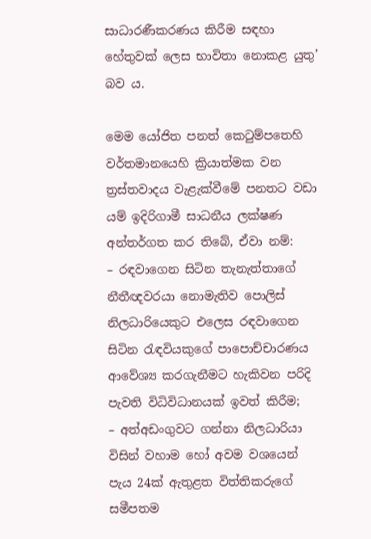සාධාරණීකරණය කිරීම සඳහා හේතුවක් ලෙස භාවිතා නොකළ යුතු’ බව ය.

මෙම යෝජිත පනත් කෙටුම්පතෙහි වර්තමානයෙහි ක්‍රියාත්මක වන ත්‍රස්තවාදය වැළැක්වීමේ පනතට වඩා යම් ඉදිරිගාමී සාධනීය ලක්ෂණ අන්තර්ගත කර තිබේ, ඒවා නම්:
– රඳවාගෙන සිටින තැනැත්තාගේ නීතීඥවරයා නොමැතිව පොලිස් නිලධාරියෙකුට එලෙස රඳවාගෙන සිටින රැඳවියකුගේ පාපොච්චාරණය ආවේශ්‍ය කරගැනීමට හැකිවන පරිදි පැවති විධිවිධානයක් ඉවත් කිරීම;
– අත්අඩංගුවට ගන්නා නිලධාරියා විසින් වහාම හෝ අවම වශයෙන් පැය 24ක් ඇතුළත විත්තිකරුගේ සමීපතම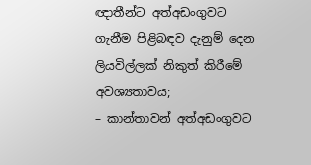ඥාතීන්ට අත්අඩංගුවට ගැනීම පිළිබඳව දැනුම් දෙන ලියවිල්ලක් නිකුත් කිරීමේ අවශ්‍යතාවය;
– කාන්තාවන් අත්අඩංගුවට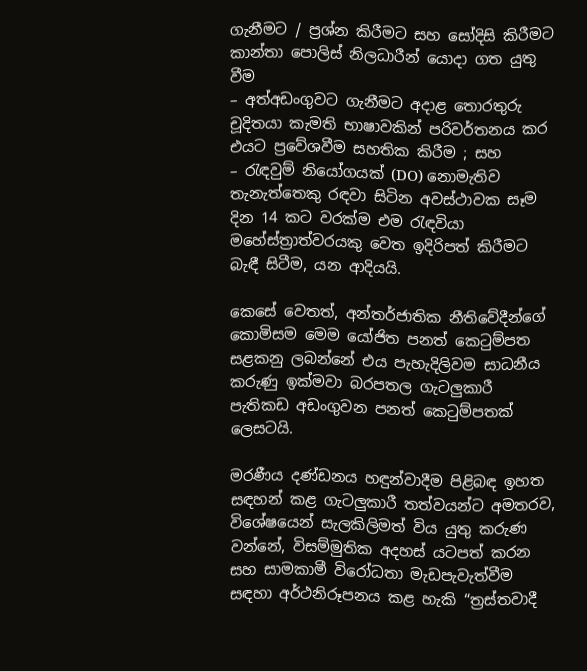ගැනීමට / ප්‍රශ්න කිරීමට සහ සෝදිසි කිරීමට කාන්තා පොලිස් නිලධාරීන් යොදා ගත යුතු වීම
– අත්අඩංගුවට ගැනීමට අදාළ තොරතුරු චූදිතයා කැමති භාෂාවකින් පරිවර්තනය කර එයට ප්‍රවේශවීම සහතික කිරීම ; සහ
– රැඳවුම් නියෝගයක් (DO) නොමැතිව තැනැත්තෙකු රඳවා සිටින අවස්ථාවක සෑම දින 14 කට වරක්ම එම රැඳවියා මහේස්ත්‍රාත්වරයකු වෙත ඉදිරිපත් කිරීමට බැඳී සිටීම, යන ආදියයි.

කෙසේ වෙතත්, අන්තර්ජාතික නීතිවේදීන්ගේ කොමිසම මෙම යෝජිත පනත් කෙටුම්පත සළකනු ලබන්නේ එය පැහැදිලිවම සාධනීය කරුණු ඉක්මවා බරපතල ගැටලුකාරී පැතිකඩ අඩංගුවන පනත් කෙටුම්පතක් ලෙසටයි.

මරණීය දණ්ඩනය හඳුන්වාදීම පිළිබඳ ඉහත සඳහන් කළ ගැටලුකාරී තත්වයන්ට අමතරව, විශේෂයෙන් සැලකිලිමත් විය යුතු කරුණ වන්නේ, විසම්මුතික අදහස් යටපත් කරන සහ සාමකාමී විරෝධතා මැඩපැවැත්වීම සඳහා අර්ථනිරූපනය කළ හැකි “ත්‍රස්තවාදී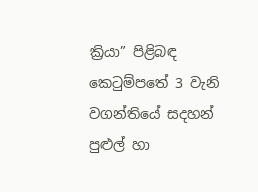ක්‍රියා” පිළිබඳ කෙටුම්පතේ 3 වැනි වගන්තියේ සදහන් පුළුල් හා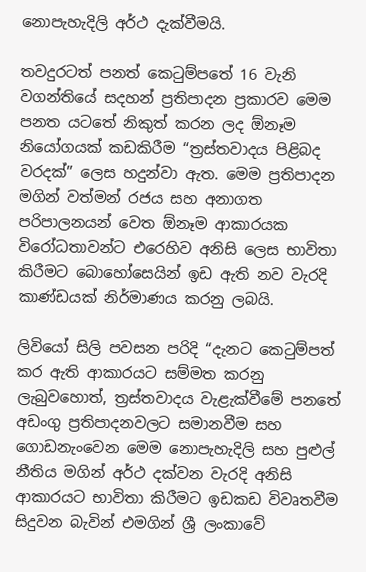නොපැහැදිලි අර්ථ දැක්වීමයි.

තවදුරටත් පනත් කෙටුම්පතේ 16 වැනි වගන්තියේ සදහන් ප්‍රතිපාදන ප්‍රකාරව මෙම පනත යටතේ නිකුත් කරන ලද ඕනෑම නියෝගයක් කඩකිරීම “ත්‍රස්තවාදය පිළිබද වරදක්” ලෙස හදුන්වා ඇත. මෙම ප්‍රතිපාදන මගින් වත්මන් රජය සහ අනාගත පරිපාලනයන් වෙත ඕනෑම ආකාරයක විරෝධතාවන්ට එරෙහිව අනිසි ලෙස භාවිතා කිරීමට බොහෝසෙයින් ඉඩ ඇති නව වැරදි කාණ්ඩයක් නිර්මාණය කරනු ලබයි.

ලිවියෝ සිලි පවසන පරිදි “දැනට කෙටුම්පත් කර ඇති ආකාරයට සම්මත කරනු ලැබුවහොත්, ත්‍රස්තවාදය වැළැක්වීමේ පනතේ අඩංගු ප්‍රතිපාදනවලට සමානවීම සහ ගොඩනැංවෙන මෙම නොපැහැදිලි සහ පුළුල් නීතිය මගින් අර්ථ දක්වන වැරදි අනිසි ආකාරයට භාවිතා කිරීමට ඉඩකඩ විවෘතවීම සිදුවන බැවින් එමගින් ශ්‍රී ලංකාවේ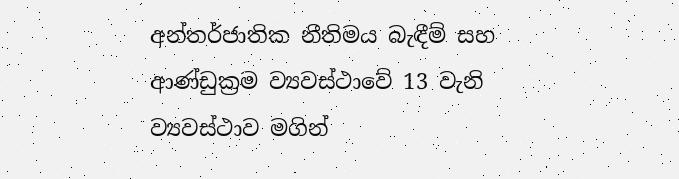අන්තර්ජාතික නීතිමය බැඳීම් සහ ආණ්ඩුක්‍රම ව්‍යවස්ථාවේ 13 වැනි ව්‍යවස්ථාව මගින්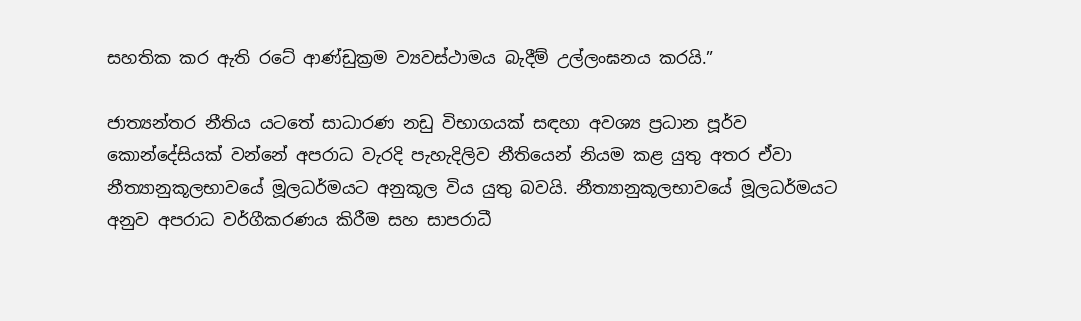සහතික කර ඇති රටේ ආණ්ඩුක්‍රම ව්‍යවස්ථාමය බැදීම් උල්ලංඝනය කරයි.”

ජාත්‍යන්තර නීතිය යටතේ සාධාරණ නඩු විභාගයක් සඳහා අවශ්‍ය ප්‍රධාන පූර්ව කොන්දේසියක් වන්නේ අපරාධ වැරදි පැහැදිලිව නීතියෙන් නියම කළ යුතු අතර ඒවා නීත්‍යානුකූලභාවයේ මූලධර්මයට අනුකූල විය යුතු බවයි. නීත්‍යානුකූලභාවයේ මූලධර්මයට අනුව අපරාධ වර්ගීකරණය කිරීම සහ සාපරාධී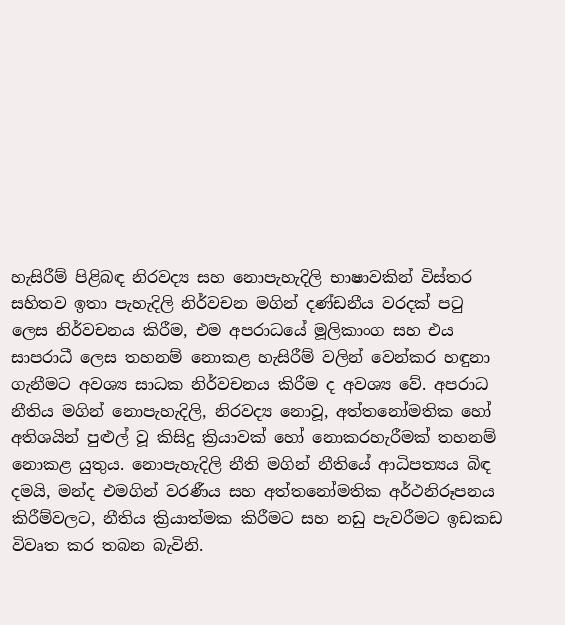හැසිරීම් පිළිබඳ නිරවද්‍ය සහ නොපැහැදිලි භාෂාවකින් විස්තර සහිතව ඉතා පැහැදිලි නිර්වචන මගින් දණ්ඩනීය වරදක් පටු ලෙස නිර්වචනය කිරීම, එම අපරාධයේ මූලිකාංග සහ එය සාපරාධී ලෙස තහනම් නොකළ හැසිරීම් වලින් වෙන්කර හඳුනා ගැනීමට අවශ්‍ය සාධක නිර්වචනය කිරීම ද අවශ්‍ය වේ. අපරාධ නීතිය මගින් නොපැහැදිලි, නිරවද්‍ය නොවූ, අත්තනෝමතික හෝ අතිශයින් පුළුල් වූ කිසිදු ක්‍රියාවක් හෝ නොකරහැරීමක් තහනම් නොකළ යුතුය. නොපැහැදිලි නීති මගින් නීතියේ ආධිපත්‍යය බිඳ දමයි, මන්ද එමගින් වරණීය සහ අත්තනෝමතික අර්ථනිරූපනය කිරීම්වලට, නීතිය ක්‍රියාත්මක කිරීමට සහ නඩු පැවරීමට ඉඩකඩ විවෘත කර තබන බැවිනි.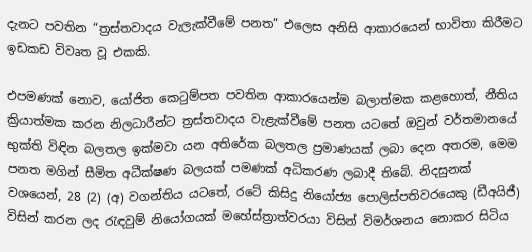දැනට පවතින “ත්‍රස්තවාදය වැලැක්වීමේ පනත” එලෙස අනිසි ආකාරයෙන් භාවිතා කිරීමට ඉඩකඩ විවෘත වූ එකකි.

එපමණක් නොව, යෝජිත කෙටුම්පත පවතින ආකාරයෙන්ම බලාත්මක කළහොත්, නීතිය ක්‍රියාත්මක කරන නිලධාරීන්ට ත්‍රස්තවාදය වැළැක්වීමේ පනත යටතේ ඔවුන් වර්තමානයේ භුක්ති විඳින බලතල ඉක්මවා යන අතිරේක බලතල ප්‍රමාණයක් ලබා දෙන අතරම, මෙම පනත මගින් සීමිත අධීක්ෂණ බලයක් පමණක් අධිකරණ ලබාදී තිබේ. නිදසුනක් වශයෙන්, 28 (2) (අ) වගන්තිය යටතේ, රටේ කිසිදු නියෝජ්‍ය පොලිස්පතිවරයෙකු (ඩීඅයිජී) විසින් කරන ලද රැඳවුම් නියෝගයක් මහේස්ත්‍රාත්වරයා විසින් විමර්ශනය නොකර සිටිය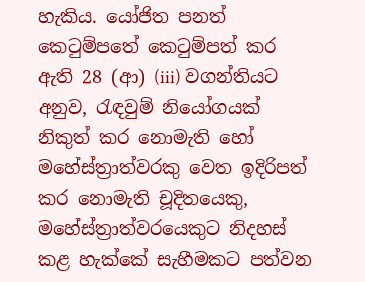හැකිය. යෝජිත පනත් කෙටුම්පතේ කෙටුම්පත් කර ඇති 28 (ආ) (iii) වගන්තියට අනුව, රැඳවුම් නියෝගයක් නිකුත් කර නොමැති හෝ මහේස්ත්‍රාත්වරකු වෙත ඉදිරිපත් කර නොමැති චූදිතයෙකු, මහේස්ත්‍රාත්වරයෙකුට නිදහස් කළ හැක්කේ සැහීමකට පත්වන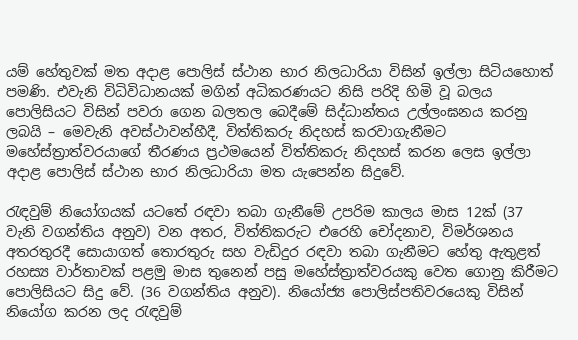යම් හේතුවක් මත අදාළ පොලිස් ස්ථාන භාර නිලධාරියා විසින් ඉල්ලා සිටියහොත් පමණි. එවැනි විධිවිධානයක් මගින් අධිකරණයට නිසි පරිදි හිමි වූ බලය පොලිසියට විසින් පවරා ගෙන බලතල බෙදීමේ සිද්ධාන්තය උල්ලංඝනය කරනු ලබයි – මෙවැනි අවස්ථාවන්හීදී, විත්තිකරු නිදහස් කරවාගැනීමට මහේස්ත්‍රාත්වරයාගේ තීරණය ප්‍රථමයෙන් විත්තිකරු නිදහස් කරන ලෙස ඉල්ලා අදාළ පොලිස් ස්ථාන භාර නිලධාරියා මත යැපෙන්න සිදුවේ.

රැඳවුම් නියෝගයක් යටතේ රඳවා තබා ගැනීමේ උපරිම කාලය මාස 12ක් (37 වැනි වගන්තිය අනුව) වන අතර, විත්තිකරුට එරෙහි චෝදනාව, විමර්ශනය අතරතුරදී සොයාගත් තොරතුරු සහ වැඩිදුර රඳවා තබා ගැනීමට හේතු ඇතුළත් රහස්‍ය වාර්තාවක් පළමු මාස තුනෙන් පසු මහේස්ත්‍රාත්වරයකු වෙත ගොනු කිරීමට පොලිසියට සිදු වේ. (36 වගන්තිය අනුව). නියෝජ්‍ය පොලිස්පතිවරයෙකු විසින් නියෝග කරන ලද රැඳවුම්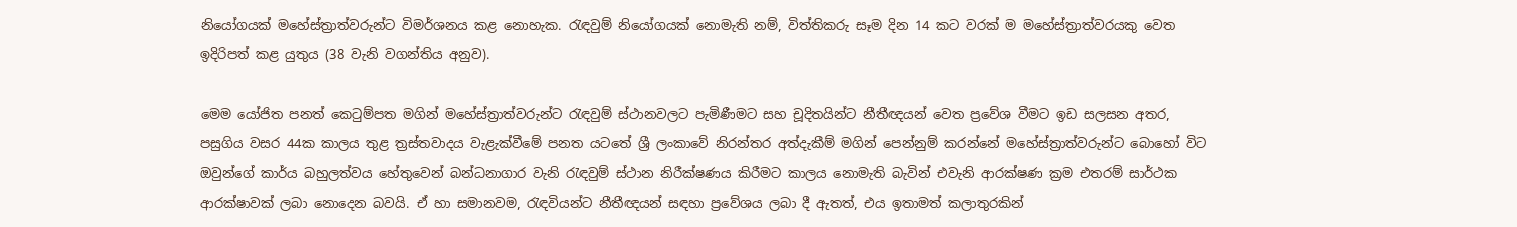නියෝගයක් මහේස්ත්‍රාත්වරුන්ට විමර්ශනය කළ නොහැක. රැඳවුම් නියෝගයක් නොමැති නම්, විත්තිකරු සෑම දින 14 කට වරක් ම මහේස්ත්‍රාත්වරයකු වෙත ඉදිරිපත් කළ යුතුය (38 වැනි වගන්තිය අනුව).

මෙම යෝජිත පනත් කෙටුම්පත මගින් මහේස්ත්‍රාත්වරුන්ට රැඳවුම් ස්ථානවලට පැමිණීමට සහ චූදිතයින්ට නීතීඥයන් වෙත ප්‍රවේශ වීමට ඉඩ සලසන අතර, පසුගිය වසර 44ක කාලය තුළ ත්‍රස්තවාදය වැළැක්වීමේ පනත යටතේ ශ්‍රී ලංකාවේ නිරන්තර අත්දැකීම් මගින් පෙන්නුම් කරන්නේ මහේස්ත්‍රාත්වරුන්ට බොහෝ විට ඔවුන්ගේ කාර්ය බහුලත්වය හේතුවෙන් බන්ධනාගාර වැනි රැඳවුම් ස්ථාන නිරීක්ෂණය කිරීමට කාලය නොමැති බැවින් එවැනි ආරක්ෂණ ක්‍රම එතරම් සාර්ථක ආරක්ෂාවක් ලබා නොදෙන බවයි. ඒ හා සමානවම, රැඳවියන්ට නීතීඥයන් සඳහා ප්‍රවේශය ලබා දී ඇතත්, එය ඉතාමත් කලාතුරකින්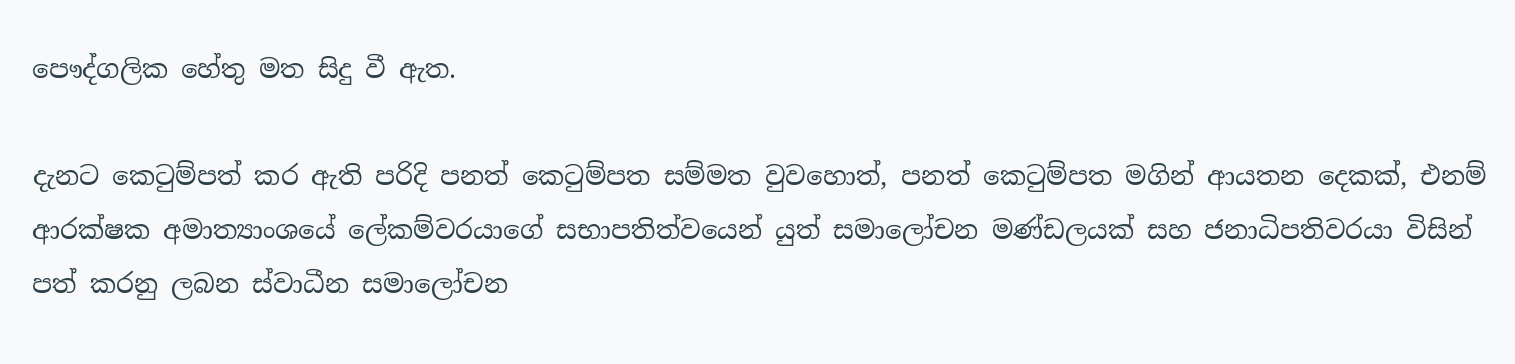පෞද්ගලික හේතු මත සිදු වී ඇත.

දැනට කෙටුම්පත් කර ඇති පරිදි පනත් කෙටුම්පත සම්මත වුවහොත්, පනත් කෙටුම්පත මගින් ආයතන දෙකක්, එනම් ආරක්ෂක අමාත්‍යාංශයේ ලේකම්වරයාගේ සභාපතිත්වයෙන් යුත් සමාලෝචන මණ්ඩලයක් සහ ජනාධිපතිවරයා විසින් පත් කරනු ලබන ස්වාධීන සමාලෝචන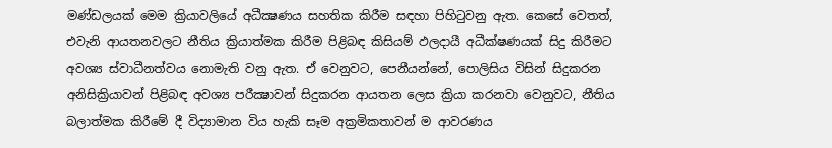මණ්ඩලයක් මෙම ක්‍රියාවලියේ අධීක්‍ෂණය සහතික කිරීම සඳහා පිහිටුවනු ඇත. කෙසේ වෙතත්, එවැනි ආයතනවලට නීතිය ක්‍රියාත්මක කිරීම පිළිබඳ කිසියම් ඵලදායී අධීක්ෂණයක් සිදු කිරීමට අවශ්‍ය ස්වාධීනත්වය නොමැති වනු ඇත. ඒ වෙනුවට, පෙනීයන්නේ, පොලිසිය විසින් සිදුකරන අනිසික්‍රියාවන් පිළිබඳ අවශ්‍ය පරීක්‍ෂාවන් සිදුකරන ආයතන ලෙස ක්‍රියා කරනවා වෙනුවට, නීතිය බලාත්මක කිරීමේ දී විද්‍යාමාන විය හැකි සෑම අක්‍රමිකතාවන් ම ආවරණය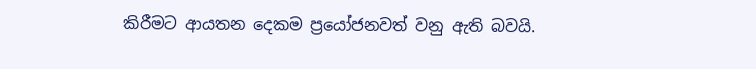කිරීමට ආයතන දෙකම ප්‍රයෝජනවත් වනු ඇති බවයි.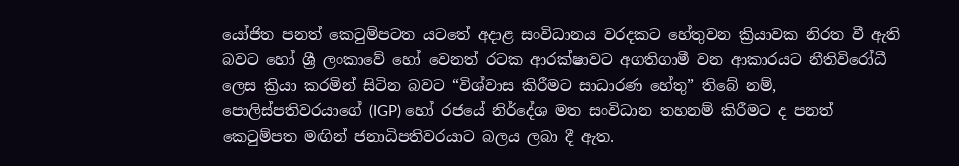යෝජිත පනත් කෙටුම්පටත යටතේ අදාළ සංවිධානය වරදකට හේතුවන ක්‍රියාවක නිරත වී ඇති බවට හෝ ශ්‍රී ලංකාවේ හෝ වෙනත් රටක ආරක්ෂාවට අගතිගාමී වන ආකාරයට නීතිවිරෝධී ලෙස ක්‍රියා කරමින් සිටින බවට “විශ්වාස කිරීමට සාධාරණ හේතු” තිබේ නම්, පොලිස්පතිවරයාගේ (IGP) හෝ රජයේ නිර්දේශ මත සංවිධාන තහනම් කිරීමට ද පනත් කෙටුම්පත මඟින් ජනාධිපතිවරයාට බලය ලබා දී ඇත.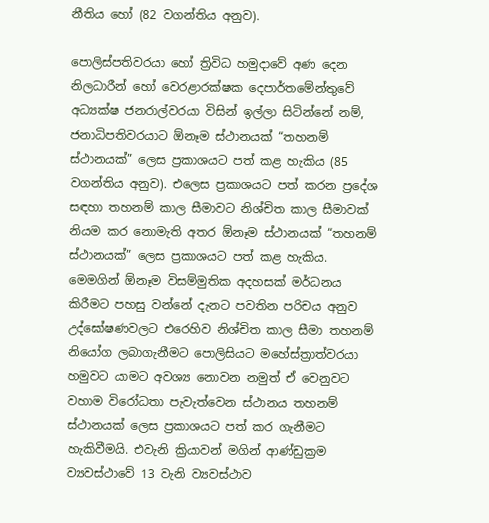නීතිය හෝ (82 වගන්තිය අනුව).

පොලිස්පතිවරයා හෝ ත්‍රිවිධ හමුදාවේ අණ දෙන නිලධාරීන් හෝ වෙරළාරක්ෂක දෙපාර්තමේන්තුවේ අධ්‍යක්ෂ ජනරාල්වරයා විසින් ඉල්ලා සිටින්නේ නම්, ජනාධිපතිවරයාට ඕනෑම ස්ථානයක් “තහනම් ස්ථානයක්” ලෙස ප්‍රකාශයට පත් කළ හැකිය (85 වගන්තිය අනුව). එලෙස ප්‍රකාශයට පත් කරන ප්‍රදේශ සඳහා තහනම් කාල සීමාවට නිශ්චිත කාල සීමාවක් නියම කර නොමැති අතර ඕනෑම ස්ථානයක් “තහනම් ස්ථානයක්” ලෙස ප්‍රකාශයට පත් කළ හැකිය. මෙමගින් ඕනෑම විසම්මුතික අදහසක් මර්ධනය කිරීමට පහසු වන්නේ දැනට පවතින පරිචය අනුව උද්ඝෝෂණවලට එරෙහිව නිශ්චිත කාල සීමා තහනම් නියෝග ලබාගැනීමට පොලිසියට මහේස්ත්‍රාත්වරයා හමුවට යාමට අවශ්‍ය නොවන නමුත් ඒ වෙනුවට වහාම විරෝධතා පැවැත්වෙන ස්ථානය තහනම් ස්ථානයක් ලෙස ප්‍රකාශයට පත් කර ගැනීමට හැකිවීමයි. එවැනි ක්‍රියාවන් මගින් ආණ්ඩුක්‍රම ව්‍යවස්ථාවේ 13 වැනි ව්‍යවස්ථාව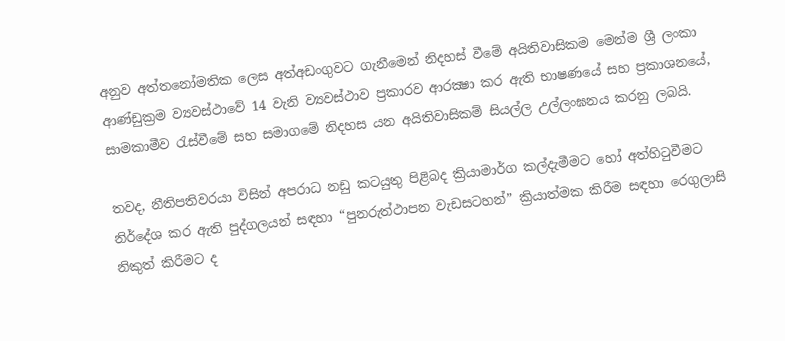අනුව අත්තනෝමතික ලෙස අත්අඩංගුවට ගැනීමෙන් නිදහස් වීමේ අයිතිවාසිකම මෙන්ම ශ්‍රී ලංකා ආණ්ඩුක්‍රම ව්‍යවස්ථාවේ 14 වැනි ව්‍යවස්ථාව ප්‍රකාරව ආරක්‍ෂා කර ඇති භාෂණයේ සහ ප්‍රකාශනයේ, සාමකාමීව රැස්වීමේ සහ සමාගමේ නිදහස යන අයිතිවාසිකම් සියල්ල උල්ලංඝනය කරනු ලබයි.

තවද, නීතිපතිවරයා විසින් අපරාධ නඩු කටයුතු පිළිබද ක්‍රියාමාර්ග කල්දැමීමට හෝ අත්හිටුවීමට නිර්දේශ කර ඇති පුද්ගලයන් සඳහා “පුනරුත්ථාපන වැඩසටහන්” ක්‍රියාත්මක කිරීම සඳහා රෙගුලාසි නිකුත් කිරීමට ද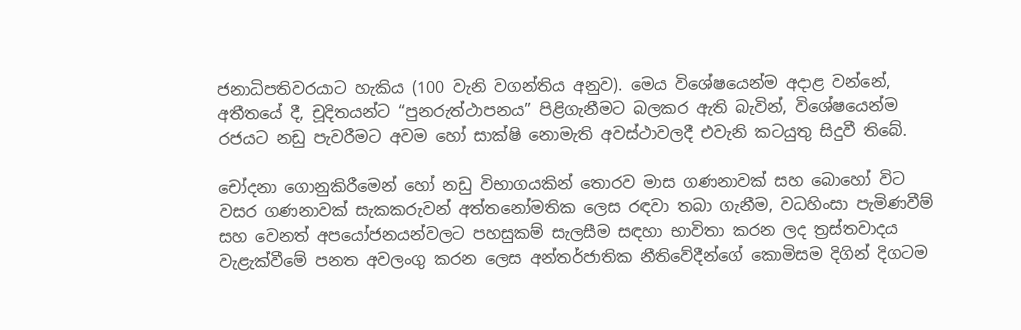ජනාධිපතිවරයාට හැකිය (100 වැනි වගන්තිය අනුව). මෙය විශේෂයෙන්ම අදාළ වන්නේ, අතීතයේ දී, චූදිතයන්ට “පුනරුත්ථාපනය” පිළිගැනීමට බලකර ඇති බැවින්, විශේෂයෙන්ම රජයට නඩු පැවරීමට අවම හෝ සාක්ෂි නොමැති අවස්ථාවලදී එවැනි කටයුතු සිදුවී තිබේ.

චෝදනා ගොනුකිරීමෙන් හෝ නඩු විභාගයකින් තොරව මාස ගණනාවක් සහ බොහෝ විට වසර ගණනාවක් සැකකරුවන් අත්තනෝමතික ලෙස රඳවා තබා ගැනීම, වධහිංසා පැමිණවීම් සහ වෙනත් අපයෝජනයන්වලට පහසුකම් සැලසීම සඳහා භාවිතා කරන ලද ත්‍රස්තවාදය වැළැක්වීමේ පනත අවලංගු කරන ලෙස අන්තර්ජාතික නීතිවේදීන්ගේ කොමිසම දිගින් දිගටම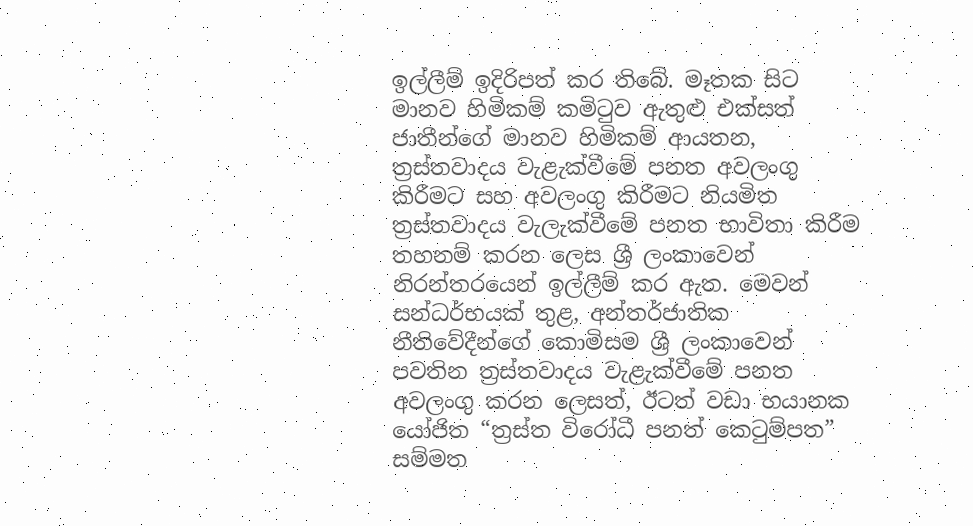ඉල්ලීම් ඉදිරිපත් කර තිබේ. මෑතක සිට මානව හිමිකම් කමිටුව ඇතුළු එක්සත් ජාතීන්ගේ මානව හිමිකම් ආයතන, ත්‍රස්තවාදය වැළැක්වීමේ පනත අවලංගු කිරීමට සහ අවලංගු කිරීමට නියමිත ත්‍රස්තවාදය වැලැක්වීමේ පනත භාවිතා කිරීම තහනම් කරන ලෙස ශ්‍රී ලංකාවෙන් නිරන්තරයෙන් ඉල්ලීම් කර ඇත. මෙවන් සන්ධර්භයක් තුළ, අන්තර්ජාතික නීතිවේදීන්ගේ කොමිසම ශ්‍රී ලංකාවෙන් පවතින ත්‍රස්තවාදය වැළැක්වීමේ පනත අවලංගු කරන ලෙසත්, ඊටත් වඩා භයානක යෝජිත “ත්‍රස්ත විරෝධී පනත් කෙටුම්පත” සම්මත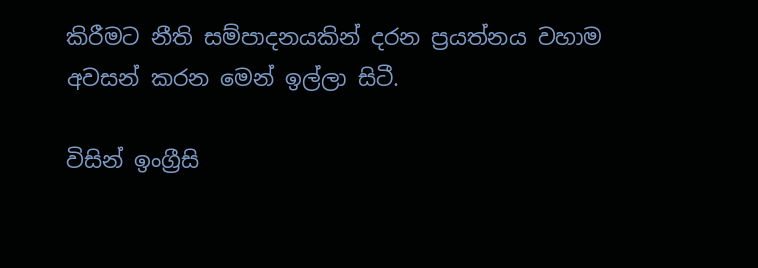කිරීමට නීති සම්පාදනයකින් දරන ප්‍රයත්නය වහාම අවසන් කරන මෙන් ඉල්ලා සිටී.

විසින් ඉංග්‍රීසි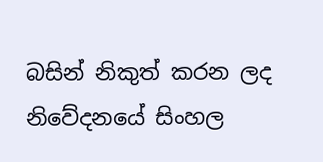බසින් නිකුත් කරන ලද නිවේදනයේ සිංහල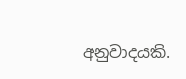අනුවාදයකි.